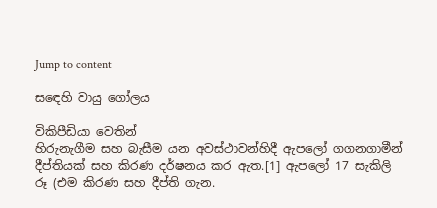Jump to content

ස‍‍‍‍ඳෙහි වායු ගෝලය

විකිපීඩියා වෙතින්
හිරුනැගීම සහ බැසීම යන අවස්ථාවන්හිදී ඇපලෝ ගගනගාමීන් දීප්තියක් සහ කිරණ දර්ෂනය කර ඇත.[1] ඇපලෝ 17 සැකිලි රූ (එම කිරණ සහ දීප්ති ගැන.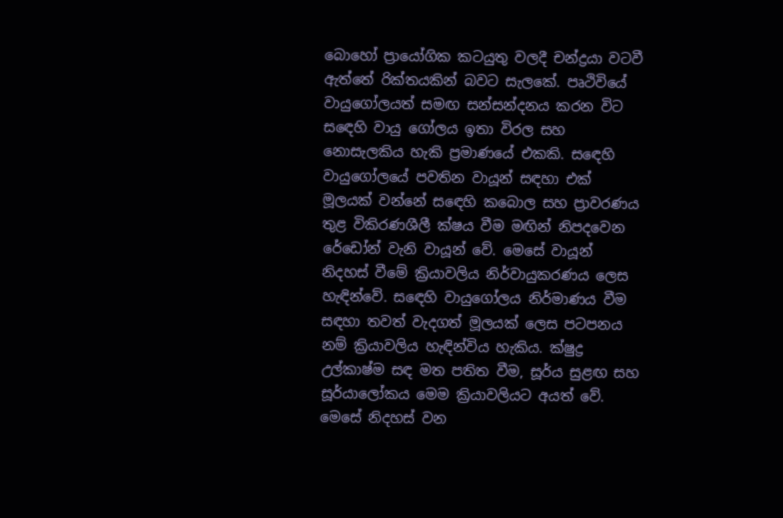බොහෝ ප්‍රායෝගික කටයුතු වලදී චන්ද්‍රයා වටවී ඇත්තේ රික්තයකින් බවට සැලකේ. පෘථිවියේ වායුගෝලයත් සමඟ සන්සන්දනය කරන විට සඳෙහි වායු ගෝලය ඉතා විරල සහ නොසැලකිය හැකි ප්‍රමාණයේ එකකි. සඳෙහි වායුගෝලයේ පවතින වායූන් සඳහා එක් මූලයක් වන්නේ සඳෙහි කබොල සහ ප්‍රාවරණය තුළ විකිරණශීලී ක්ෂය වීම මඟින් නිපදවෙන රේඩෝන් වැනි වායූන් වේ. මෙසේ වායූන් නිදහස් වීමේ ක්‍රියාවලිය නිර්වායුකරණය ලෙස හැඳින්වේ. සඳෙහි වායුගෝලය නිර්මාණය වීම සඳහා තවත් වැදගත් මූලයක් ලෙස පටපනය නම් ක්‍රියාවලිය හැඳින්විය හැකිය. ක්ෂුද්‍ර උල්කාෂ්ම සඳ මත පතිත වීම, සූර්ය සුළඟ සහ සූර්යාලෝකය මෙම ක්‍රියාවලියට අයත් වේ. මෙසේ නිදහස් වන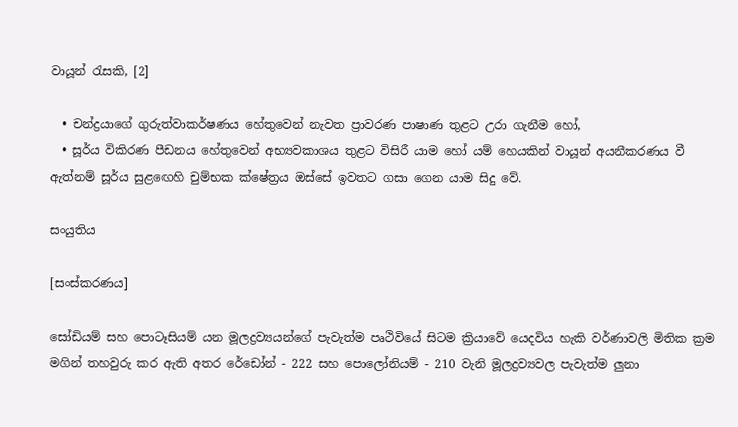වායූන් රැසකි, [2]

  • චන්ද්‍රයාගේ ගුරුත්වාකර්ෂණය හේතුවෙන් නැවත ප්‍රාවරණ පාෂාණ තුළට උරා ගැනීම හෝ,
  • සූර්ය විකිරණ පීඩනය හේතුවෙන් අභ්‍යවකාශය තුළට විසිරී යාම හෝ යම් හෙයකින් වායූන් අයනීකරණය වී ඇත්නම් සූර්ය සුළඟෙහි චුම්භක ක්ෂේත්‍රය ඔස්සේ ඉවතට ගසා ගෙන යාම සිදු වේ.

සංයුතිය

[සංස්කරණය]

සෝඩියම් සහ පොටෑසියම් යන මූලද්‍රව්‍යයන්ගේ පැවැත්ම පෘථිවියේ සිටම ක්‍රියාවේ යෙදවිය හැකි වර්ණාවලි මිතික ක්‍රම මගින් තහවුරු කර ඇති අතර රේඩෝන් - 222 සහ පොලෝනියම් - 210 වැනි මූලද්‍රව්‍යවල පැවැත්ම ලුනා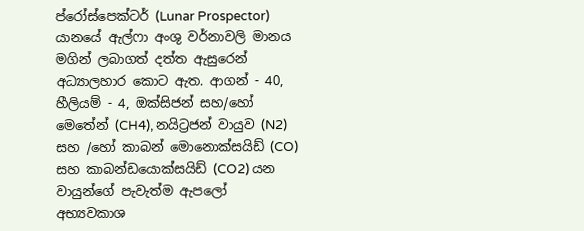ප්රෝස්පෙක්ටර් (Lunar Prospector) යානයේ ඇල්ෆා අංශු වර්නාවලි මානය මගින් ලබාගත් දත්ත ඇසුරෙන් අධ්‍යාලහාර කොට ඇත. ආගන් - 40, හීලියම් - 4, ඔක්සිජන් සහ/හෝ මෙතේන් (CH4), නයිට්‍රජන් වායුව (N2) සහ /හෝ කාබන් මොනොක්සයිඩ් (CO) සහ කාබන්ඩයොක්සයිඩ් (CO2) යන වායුන්ගේ පැවැත්ම ඇපලෝ අභ්‍යවකාශ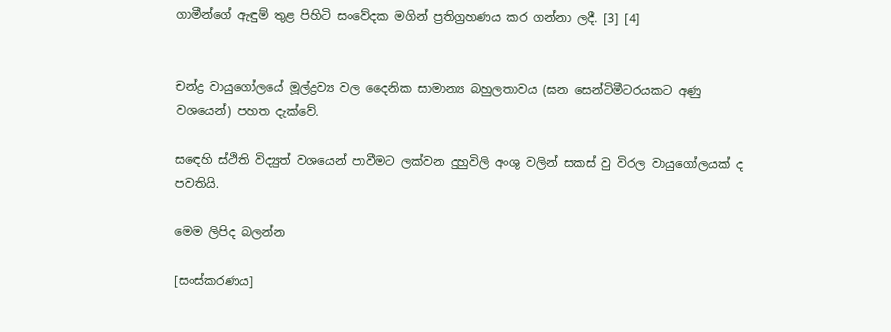ගාමීන්ගේ ඇඳුම් තුළ පිහිටි සංවේදක මගින් ප්‍රතිග්‍රහණය කර ගන්නා ලදී. [3] [4]


චන්ද්‍ර වායුගෝලයේ මූල්ද්‍රව්‍ය වල දෛනික සාමාන්‍ය බහුලතාවය (ඝන සෙන්ටිමීටරයකට අණු වශයෙන්) පහත දැක්වේ.

සඳෙහි ස්ථිති විද්‍යුත් වශයෙන් පාවීමට ලක්වන දුහුවිලි අංශු වලින් සකස් වු විරල වායුගෝලයක් ද පවතියි.

මෙම ලිපිද බලන්න

[සංස්කරණය]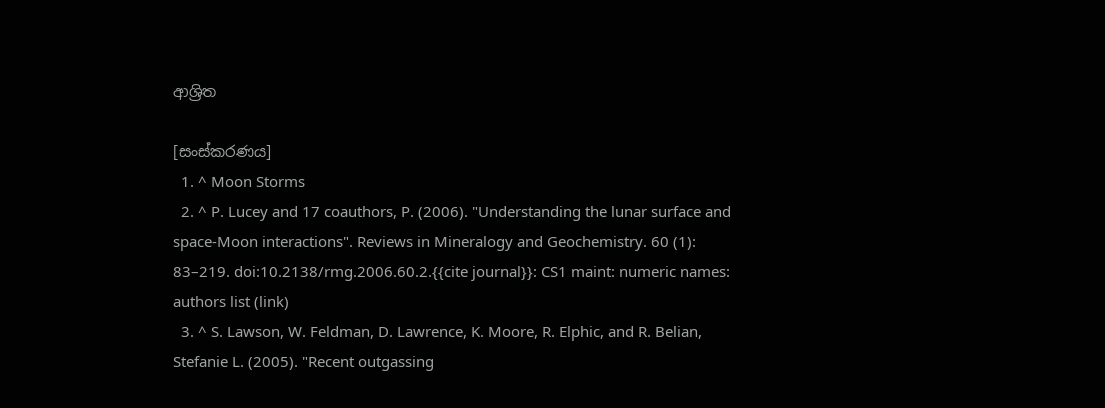ආශ්‍රිත

[සංස්කරණය]
  1. ^ Moon Storms
  2. ^ P. Lucey and 17 coauthors, P. (2006). "Understanding the lunar surface and space-Moon interactions". Reviews in Mineralogy and Geochemistry. 60 (1): 83–219. doi:10.2138/rmg.2006.60.2.{{cite journal}}: CS1 maint: numeric names: authors list (link)
  3. ^ S. Lawson, W. Feldman, D. Lawrence, K. Moore, R. Elphic, and R. Belian, Stefanie L. (2005). "Recent outgassing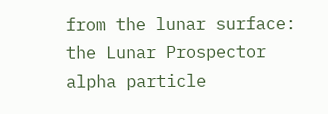from the lunar surface: the Lunar Prospector alpha particle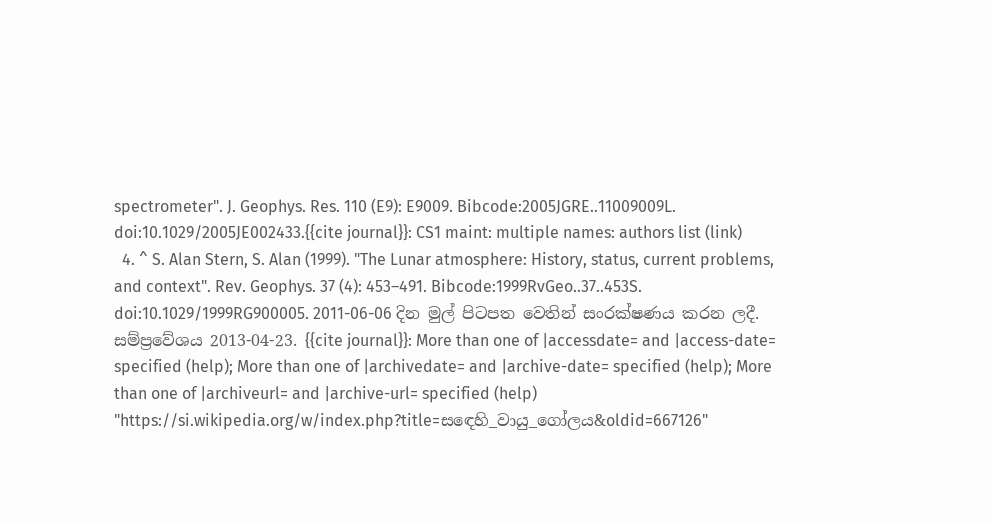spectrometer". J. Geophys. Res. 110 (E9): E9009. Bibcode:2005JGRE..11009009L. doi:10.1029/2005JE002433.{{cite journal}}: CS1 maint: multiple names: authors list (link)
  4. ^ S. Alan Stern, S. Alan (1999). "The Lunar atmosphere: History, status, current problems, and context". Rev. Geophys. 37 (4): 453–491. Bibcode:1999RvGeo..37..453S. doi:10.1029/1999RG900005. 2011-06-06 දින මුල් පිටපත වෙතින් සංරක්ෂණය කරන ලදී. සම්ප්‍රවේශය 2013-04-23. {{cite journal}}: More than one of |accessdate= and |access-date= specified (help); More than one of |archivedate= and |archive-date= specified (help); More than one of |archiveurl= and |archive-url= specified (help)
"https://si.wikipedia.org/w/index.php?title=ස‍‍‍‍ඳෙහි_වායු_ගෝලය&oldid=667126"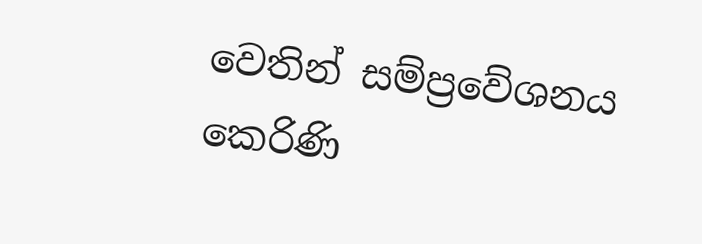වෙතින් සම්ප්‍රවේශනය කෙරිණි